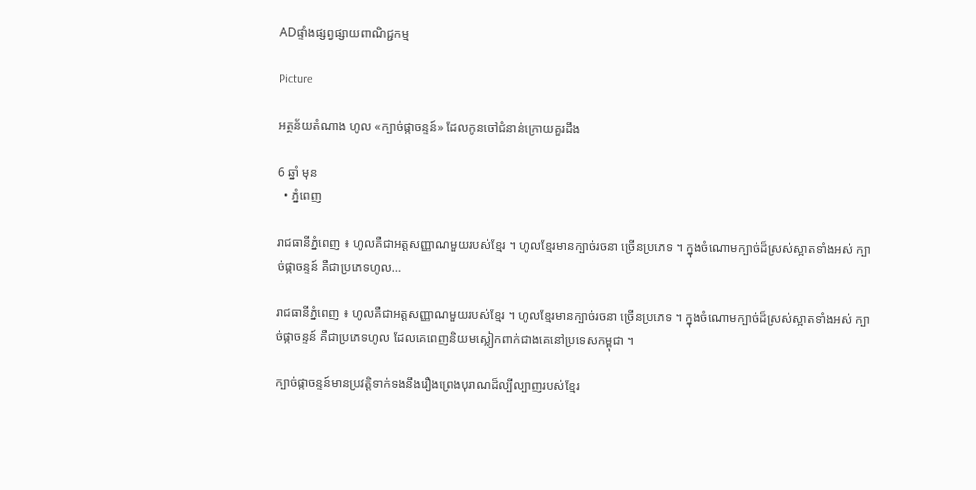ADផ្ទាំងផ្សព្វផ្សាយពាណិជ្ជកម្ម

Picture

អត្ថន័យតំណាង ហូល «ក្បាច់ផ្កាចន្ទន៍» ដែលកូនចៅជំនាន់ក្រោយគួរដឹង

6 ឆ្នាំ មុន
  • ភ្នំពេញ

រាជធានីភ្នំពេញ ៖ ហូលគឺជាអត្ដសញ្ញាណមួយរបស់ខ្មែរ ។ ហូលខ្មែរមានក្បាច់រចនា ច្រើនប្រភេទ ។ ក្នុងចំណោមក្បាច់ដ៏ស្រស់ស្អាតទាំងអស់ ក្បាច់ផ្កាចន្ទន៍ គឺជាប្រភេទហូល…

រាជធានីភ្នំពេញ ៖ ហូលគឺជាអត្ដសញ្ញាណមួយរបស់ខ្មែរ ។ ហូលខ្មែរមានក្បាច់រចនា ច្រើនប្រភេទ ។ ក្នុងចំណោមក្បាច់ដ៏ស្រស់ស្អាតទាំងអស់ ក្បាច់ផ្កាចន្ទន៍ គឺជាប្រភេទហូល ដែលគេពេញនិយមស្លៀកពាក់ជាងគេនៅប្រទេសកម្ពុជា ។

ក្បាច់ផ្កាចន្ទន៍មានប្រវត្តិទាក់ទងនឹងរឿងព្រេងបុរាណដ៏ល្បីល្បាញរបស់ខ្មែរ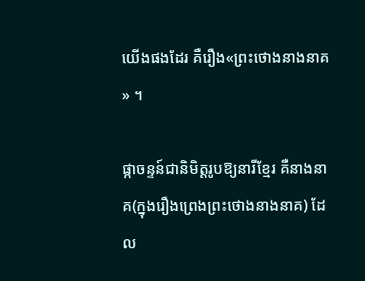យើងផងដែរ គឺរឿង«ព្រះថោងនាងនាគ» ។

ផ្កាចន្ទន៍ជានិមិត្តរូបឱ្យនារីខ្មែរ គឺនាងនាគ(ក្នុងរឿងព្រេងព្រះថោងនាងនាគ) ដែល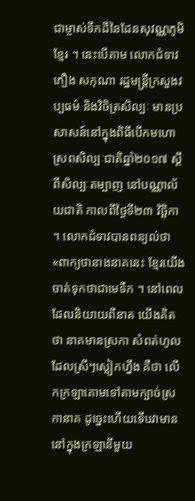ជាម្ចាស់ទឹកដីនៃដែនសុវណ្ណភូមិខ្មែរ ។ នេះបើតាម លោកជំទាវភឿង សកុណា រដ្ឋមន្ត្រីក្រសួងវប្បធម៌ និងវិចិត្រសិល្បៈ មានប្រសាសន៍នៅក្នុងពិធីបើកមហោស្រពសិល្បៈជាតិឆ្នាំ២០១៧ ស្តីពីសិល្បៈតម្បាញ នៅបណ្ណាល័យជាតិ កាលពីថ្ងៃទី២៣ វិច្ឆិកា ។ លោកជំទាវបានពន្យល់ថា «ពាក្យថានាងនាគនេះ ខ្មែរយើងចាត់ទុកថាជាមេទឹក ។ នៅពេលដែលនិយាយពីនាគ យើងគិតថា នាគមានស្រកា សំពត់ហូលដែលស្រីៗស្លៀកហ្នឹង គឺថា លើកក្រឡាគោមទៅតាមក្បាច់ស្រកានាគ ដូច្នេះហើយទើបវាមាននៅក្នុងក្រឡានីមួយ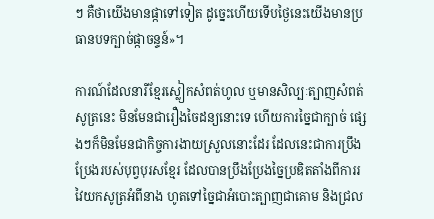ៗ គឺថាយើងមានផ្កាទៅទៀត ដូច្នេះហើយទើបថ្ងៃនេះយើងមានប្រធានបទក្បាច់ផ្កាចន្ទន៍»។

ការណ៍ដែលនារីខ្មែរស្លៀកសំពត់ហូល ឬមានសិល្បៈត្បាញសំពត់សូត្រនេះ មិនមែនជារឿងចៃដន្យនោះទេ ហើយការច្នៃជាក្បាច់ ផ្សេងៗក៏មិនមែនជាកិច្ចការងាយស្រួលនោះដែរ ដែលនេះជាការប្រឹងប្រែងរបស់បុព្វបុរសខ្មែរ ដែលបានប្រឹងប្រែងច្នៃប្រឌិតតាំងពីការរវៃយកសូត្រអំពីនាង ហូតទៅច្នៃជាអំបោះត្បាញជាគោម និងជ្រល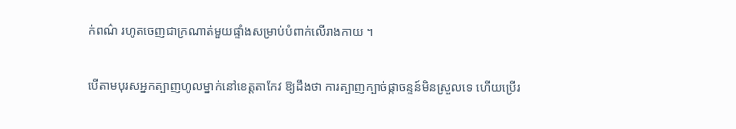ក់ពណ៌ រហូតចេញជាក្រណាត់មួយផ្ទាំងសម្រាប់បំពាក់លើរាងកាយ ។

បើតាមបុរសអ្នកត្បាញហូលម្នាក់នៅខេត្តតាកែវ ឱ្យដឹងថា ការត្បាញក្បាច់ផ្កាចន្ទន៍មិនស្រួលទេ ហើយប្រើរ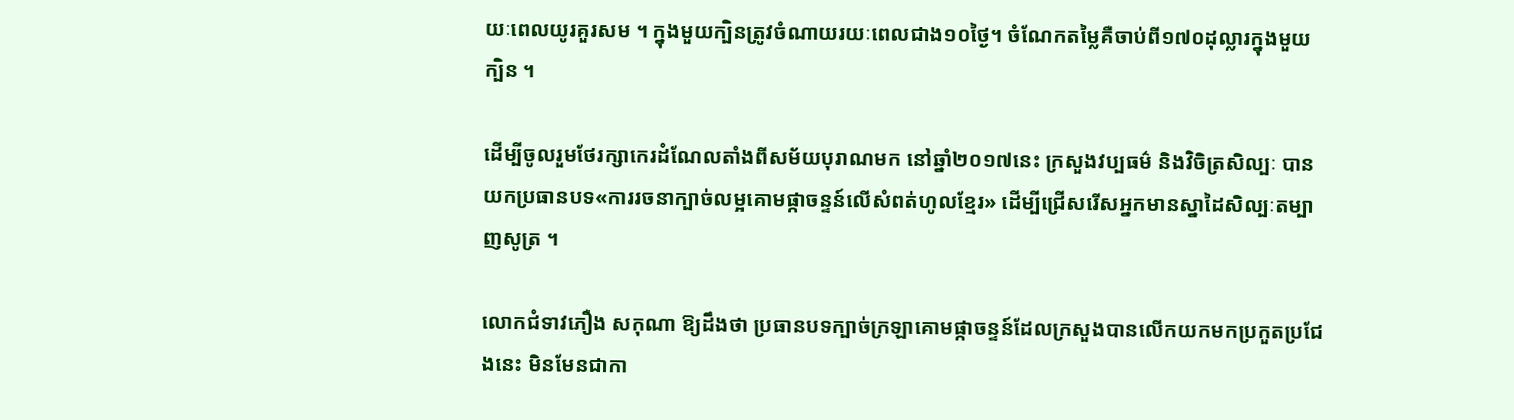យៈពេលយូរគួរសម ។ ក្នុងមួយក្បិនត្រូវចំណាយរយៈពេលជាង១០ថ្ងៃ។ ចំណែកតម្លៃគឺចាប់ពី១៧០ដុល្លារក្នុងមួយក្បិន ។

ដើម្បីចូលរួមថែរក្សាកេរដំណែលតាំងពីសម័យបុរាណមក នៅឆ្នាំ២០១៧នេះ ក្រសួងវប្បធម៌ និងវិចិត្រសិល្បៈ បានយកប្រធានបទ«ការរចនាក្បាច់លម្អគោមផ្កាចន្ទន៍លើសំពត់ហូលខ្មែរ» ដើម្បីជ្រើសរើសអ្នកមានស្នាដៃសិល្បៈតម្បាញសូត្រ ។

លោកជំទាវភឿង សកុណា ឱ្យដឹងថា ប្រធានបទក្បាច់ក្រឡាគោមផ្កាចន្ទន៍ដែលក្រសួងបានលើកយកមកប្រកួតប្រជែងនេះ មិនមែនជាកា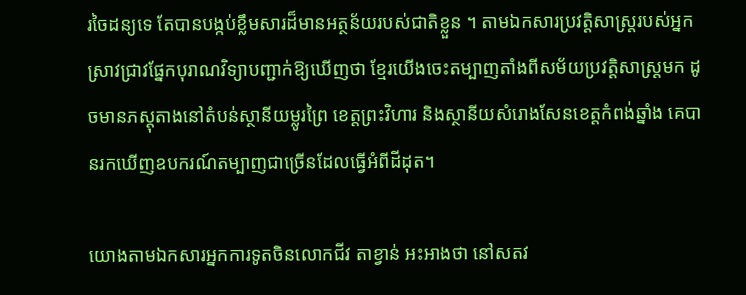រចៃដន្យទេ តែបានបង្កប់ខ្លឹមសារដ៏មានអត្ថន័យរបស់ជាតិខ្លួន ។ តាមឯកសារប្រវត្តិសាស្ត្ររបស់អ្នកស្រាវជ្រាវផ្នែកបុរាណវិទ្យាបញ្ជាក់ឱ្យឃើញថា ខ្មែរយើងចេះតម្បាញតាំងពីសម័យប្រវត្តិសាស្ត្រមក ដូចមានភស្តុតាងនៅតំបន់ស្ថានីយម្លូរព្រៃ ខេត្តព្រះវិហារ និងស្ថានីយសំរោងសែនខេត្តកំពង់ឆ្នាំង គេបានរកឃើញឧបករណ៍តម្បាញជាច្រើនដែលធ្វើអំពីដីដុត។

យោងតាមឯកសារអ្នកការទូតចិនលោកជីវ តាខ្វាន់ អះអាងថា នៅសតវ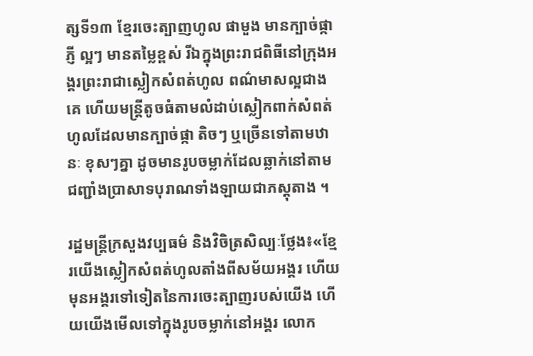ត្សទី១៣ ខ្មែរចេះត្បាញហូល ផាមួង មានក្បាច់ផ្កាភ្ញី ល្អៗ មានតម្លៃខ្ពស់ រីឯក្នុងព្រះរាជពិធីនៅក្រុងអង្គរព្រះរាជាស្លៀកសំពត់ហូល ពណ៌មាសល្អជាងគេ ហើយមន្ត្រីតូចធំតាមលំដាប់ស្លៀកពាក់សំពត់ហូលដែលមានក្បាច់ផ្កា តិចៗ ឬច្រើនទៅតាមឋានៈ ខុសៗគ្នា ដូចមានរូបចម្លាក់ដែលឆ្លាក់នៅតាមជញ្ជាំងប្រាសាទបុរាណទាំងឡាយជាភស្តុតាង ។

រដ្ឋមន្ត្រីក្រសួងវប្បធម៌ និងវិចិត្រសិល្បៈថ្លែង៖«ខ្មែរយើងស្លៀកសំពត់ហូលតាំងពីសម័យអង្គរ ហើយមុនអង្គរទៅទៀតនៃការចេះត្បាញរបស់យើង ហើយយើងមើលទៅក្នុងរូបចម្លាក់នៅអង្គរ លោក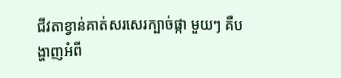ជីវតាខ្វាន់គាត់សរសេរក្បាច់ផ្កា មួយៗ គឺបង្ហាញអំពី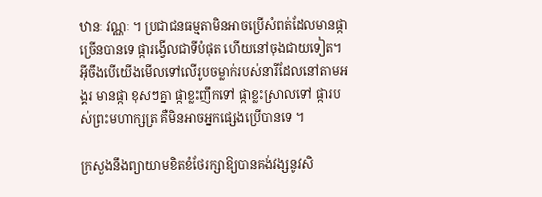ឋានៈ វណ្ណៈ ។ ប្រជាជនធម្មតាមិនអាចប្រើសំពត់ដែលមានផ្កាច្រើនបានទេ ផ្ការង្វើលជាទីបំផុត ហើយនៅចុងជាយទៀត។ អ៊ីចឹងបើយើងមើលទៅលើរូបចម្លាក់របស់នារីដែលនៅតាមអង្គរ មានផ្កា ខុសៗគ្នា ផ្កាខ្លះញឹកទៅ ផ្កាខ្លះស្រាលទៅ ផ្ការបស់ព្រះមហាក្សត្រ គឺមិនអាចអ្នកផ្សេងប្រើបានទេ ។

ក្រសួងនឹងព្យាយាមខិតខំថែរក្សាឱ្យបានគង់វង្សនូវសិ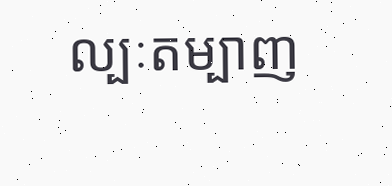ល្បៈតម្បាញ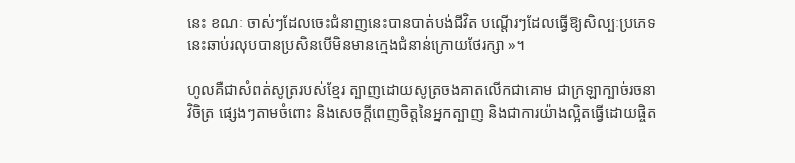នេះ ខណៈ ចាស់ៗដែលចេះជំនាញនេះបានបាត់បង់ជីវិត បណ្តើរៗដែលធ្វើឱ្យសិល្បៈប្រភេទនេះឆាប់រលុបបានប្រសិនបើមិនមានក្មេងជំនាន់ក្រោយថែរក្សា »។

ហូលគឺជាសំពត់សូត្ររបស់ខ្មែរ ត្បាញដោយសូត្រចងគាតលើកជាគោម ជាក្រឡាក្បាច់រចនាវិចិត្រ ផ្សេងៗតាមចំពោះ និងសេចក្តីពេញចិត្តនៃអ្នកត្បាញ និងជាការយ៉ាងល្អិតធ្វើដោយផ្ចិត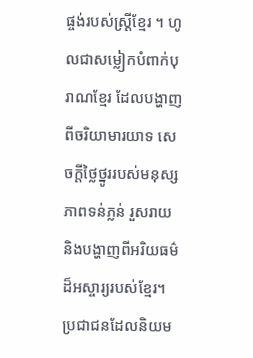ផ្ចង់របស់ស្ត្រីខ្មែរ ។ ហូលជាសម្លៀកបំពាក់បុរាណខ្មែរ ដែលបង្ហាញពីចរិយាមារយាទ សេចក្តីថ្លៃថ្នូររបស់មនុស្ស ភាពទន់ភ្លន់ រួសរាយ និងបង្ហាញពីអរិយធម៌ដ៏អស្ចារ្យរបស់ខ្មែរ។ ប្រជាជនដែលនិយម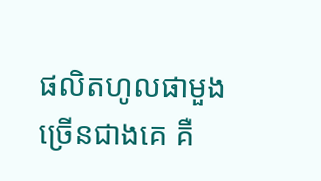ផលិតហូលផាមួងច្រើនជាងគេ គឺ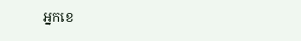អ្នកខេ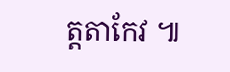ត្តតាកែវ ៕